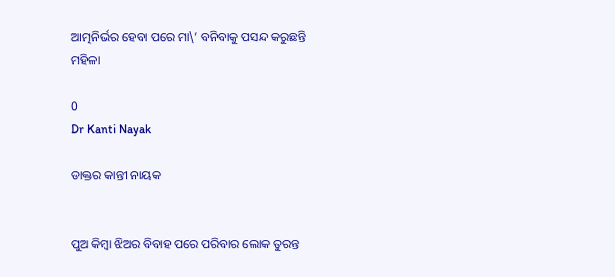ଆତ୍ମନିର୍ଭର ହେବା ପରେ ମା\’ ବନିବାକୁ ପସନ୍ଦ କରୁଛନ୍ତି ମହିଳା

0
Dr Kanti Nayak

ଡାକ୍ତର କାନ୍ତୀ ନାୟକ


ପୁଅ କିମ୍ବା ଝିଅର ବିବାହ ପରେ ପରିବାର ଲୋକ ତୁରନ୍ତ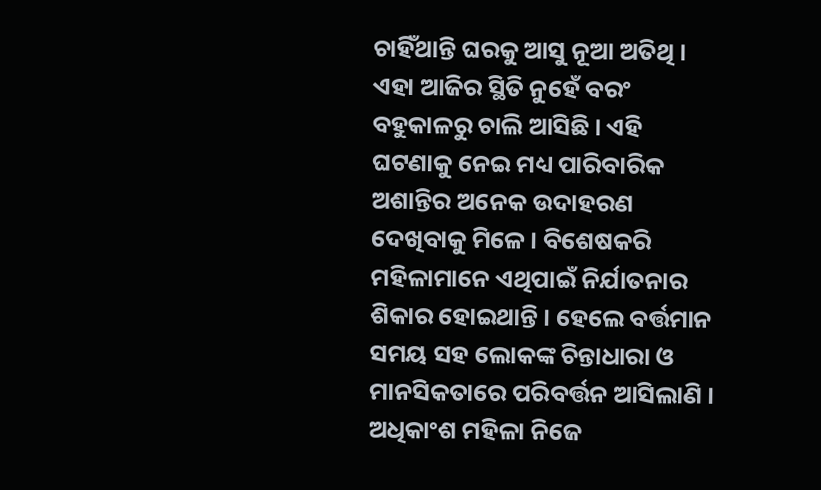ଚାହିଁଥାନ୍ତି ଘରକୁ ଆସୁ ନୂଆ ଅତିଥି । ଏହା ଆଜିର ସ୍ଥିତି ନୁହେଁ ବରଂ ବହୁକାଳରୁ ଚାଲି ଆସିଛି । ଏହି ଘଟଣାକୁ ନେଇ ମଧ୍ୟ ପାରିବାରିକ ଅଶାନ୍ତିର ଅନେକ ଉଦାହରଣ ଦେଖିବାକୁ ମିଳେ । ବିଶେଷକରି ମହିଳାମାନେ ଏଥିପାଇଁ ନିର୍ଯାତନାର ଶିକାର ହୋଇଥାନ୍ତି । ହେଲେ ବର୍ତ୍ତମାନ ସମୟ ସହ ଲୋକଙ୍କ ଚିନ୍ତାଧାରା ଓ ମାନସିକତାରେ ପରିବର୍ତ୍ତନ ଆସିଲାଣି । ଅଧିକାଂଶ ମହିଳା ନିଜେ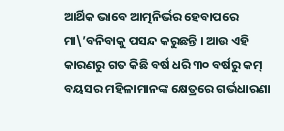ଆର୍ଥିକ ଭାବେ ଆତ୍ମନିର୍ଭର ହେବାପରେ ମା\’ବନିବାକୁ ପସନ୍ଦ କରୁଛନ୍ତି । ଆଉ ଏହି କାରଣରୁ ଗତ କିଛି ବର୍ଷ ଧରି ୩୦ ବର୍ଷରୁ କମ୍ ବୟସର ମହିଳାମାନଙ୍କ କ୍ଷେତ୍ରରେ ଗର୍ଭଧାରଣା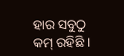ହାର ସବୁଠୁ କମ୍ ରହିଛି ।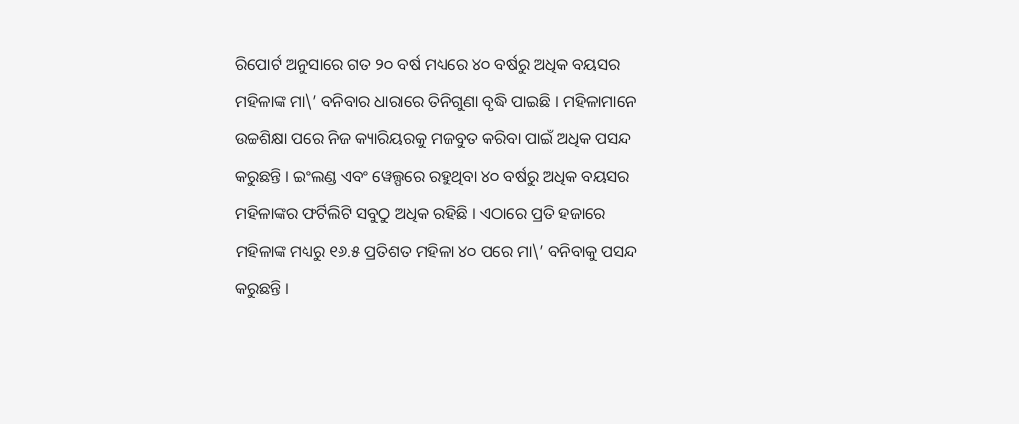ରିପୋର୍ଟ ଅନୁସାରେ ଗତ ୨୦ ବର୍ଷ ମଧ୍ୟରେ ୪୦ ବର୍ଷରୁ ଅଧିକ ବୟସର ମହିଳାଙ୍କ ମା\’ ବନିବାର ଧାରାରେ ତିନିଗୁଣା ବୃଦ୍ଧି ପାଇଛି । ମହିଳାମାନେ ଉଚ୍ଚଶିକ୍ଷା ପରେ ନିଜ କ୍ୟାରିୟରକୁ ମଜବୁତ କରିବା ପାଇଁ ଅଧିକ ପସନ୍ଦ କରୁଛନ୍ତି । ଇଂଲଣ୍ଡ ଏବଂ ୱେଲ୍ପରେ ରହୁଥିବା ୪୦ ବର୍ଷରୁ ଅଧିକ ବୟସର ମହିଳାଙ୍କର ଫର୍ଟିଲିଟି ସବୁଠୁ ଅଧିକ ରହିଛି । ଏଠାରେ ପ୍ରତି ହଜାରେ ମହିଳାଙ୍କ ମଧ୍ୟରୁ ୧୬.୫ ପ୍ରତିଶତ ମହିଳା ୪୦ ପରେ ମା\’ ବନିବାକୁ ପସନ୍ଦ କରୁଛନ୍ତି ।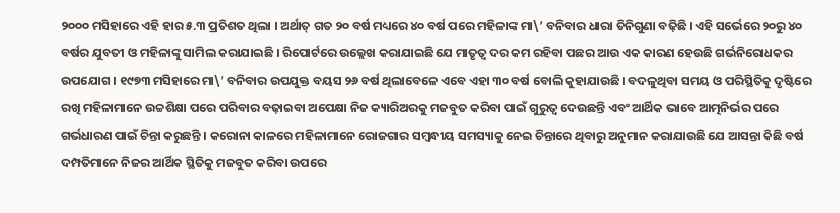୨୦୦୦ ମସିହାରେ ଏହି ହାର ୫.୩ ପ୍ରତିଶତ ଥିଲା । ଅର୍ଥାତ୍ ଗତ ୨୦ ବର୍ଷ ମଧ୍ୟରେ ୪୦ ବର୍ଷ ପରେ ମହିଳାଙ୍କ ମା\’ ବନିବାର ଧାରା ତିନିଗୁଣା ବଢ଼ିଛି । ଏହି ସର୍ଭେରେ ୨୦ରୁ ୪୦ ବର୍ଷର ଯୁବତୀ ଓ ମହିଳାଙ୍କୁ ସାମିଲ କରାଯାଇଛି । ରିପୋର୍ଟରେ ଉଲ୍ଲେଖ କରାଯାଇଛି ଯେ ମାତୃତ୍ୱ ଦର କମ ରହିବା ପଛର ଆଉ ଏକ କାରଣ ହେଉଛି ଗର୍ଭନିରୋଧକର ଉପଯୋଗ । ୧୯୭୩ ମସିହାରେ ମା\’ ବନିବାର ଉପଯୁକ୍ତ ବୟସ ୨୬ ବର୍ଷ ଥିଲାବେଳେ ଏବେ ଏହା ୩୦ ବର୍ଷ ବୋଲି କୁହାଯାଉଛି । ବଦଳୁଥିବା ସମୟ ଓ ପରିସ୍ଥିତିକୁ ଦୃଷ୍ଟିରେ ରଖି ମହିଳାମାନେ ଉଚ୍ଚଶିକ୍ଷା ପରେ ପରିବାର ବଢ଼ାଇବା ଅପେକ୍ଷା ନିଜ କ୍ୟାରିଅରକୁ ମଜବୁତ କରିବା ପାଇଁ ଗୁରୁତ୍ୱ ଦେଉଛନ୍ତି ଏବଂ ଆର୍ଥିକ ଭାବେ ଆତ୍ମନିର୍ଭର ପରେ ଗର୍ଭଧାରଣ ପାଇଁ ଚିନ୍ତା କରୁଛନ୍ତି । କରୋନା କାଳରେ ମହିଳାମାନେ ରୋଜଗାର ସମ୍ବନ୍ଧୀୟ ସମସ୍ୟାକୁ ନେଇ ଚିନ୍ତାରେ ଥିବାରୁ ଅନୁମାନ କରାଯାଉଛି ଯେ ଆସନ୍ତା କିଛି ବର୍ଷ ଦମ୍ପତିମାନେ ନିଜର ଆର୍ଥିକ ସ୍ଥିତିକୁ ମଜବୁତ କରିବା ଉପରେ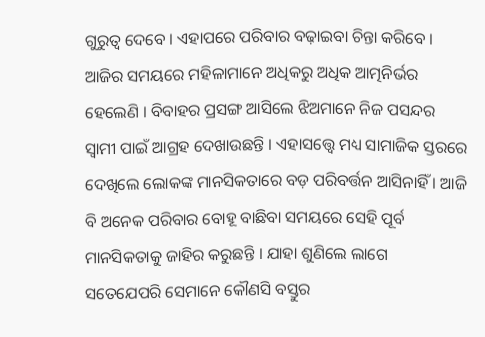ଗୁରୁତ୍ୱ ଦେବେ । ଏହାପରେ ପରିବାର ବଢ଼ାଇବା ଚିନ୍ତା କରିବେ ।
ଆଜିର ସମୟରେ ମହିଳାମାନେ ଅଧିକରୁ ଅଧିକ ଆତ୍ମନିର୍ଭର ହେଲେଣି । ବିବାହର ପ୍ରସଙ୍ଗ ଆସିଲେ ଝିଅମାନେ ନିଜ ପସନ୍ଦର ସ୍ୱାମୀ ପାଇଁ ଆଗ୍ରହ ଦେଖାଉଛନ୍ତି । ଏହାସତ୍ତ୍ୱେ ମଧ୍ୟ ସାମାଜିକ ସ୍ତରରେ ଦେଖିଲେ ଲୋକଙ୍କ ମାନସିକତାରେ ବଡ଼ ପରିବର୍ତ୍ତନ ଆସିନାହିଁ । ଆଜି ବି ଅନେକ ପରିବାର ବୋହୂ ବାଛିବା ସମୟରେ ସେହି ପୂର୍ବ ମାନସିକତାକୁ ଜାହିର କରୁଛନ୍ତି । ଯାହା ଶୁଣିଲେ ଲାଗେ ସତେଯେପରି ସେମାନେ କୌଣସି ବସ୍ତୁର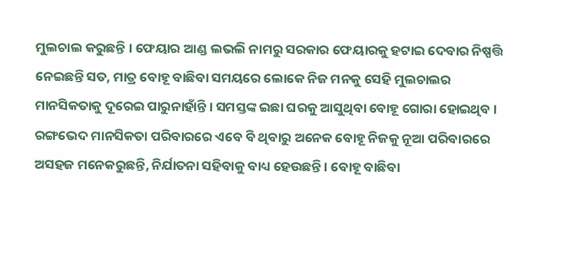ମୁଲଚାଲ କରୁଛନ୍ତି । ଫେୟାର ଆଣ୍ଡ ଲଭଲି ନାମରୁ ସରକାର ଫେୟାରକୁ ହଟାଇ ଦେବାର ନିଷ୍ପତ୍ତି ନେଇଛନ୍ତି ସତ, ମାତ୍ର ବୋହୂ ବାଛିବା ସମୟରେ ଲୋକେ ନିଜ ମନକୁ ସେହି ମୁଲଚାଲର ମାନସିକତାକୁ ଦୂରେଇ ପାରୁନାହାଁନ୍ତି । ସମସ୍ତଙ୍କ ଇଛା ଘରକୁ ଆସୁଥିବା ବୋହୂ ଗୋରା ହୋଇଥିବ । ରଙ୍ଗଭେଦ ମାନସିକତା ପରିବାରରେ ଏବେ ବି ଥିବାରୁ ଅନେକ ବୋହୂ ନିଜକୁ ନୂଆ ପରିବାରରେ ଅସହଜ ମନେକରୁଛନ୍ତି, ନିର୍ଯାତନା ସହିବାକୁ ବାଧ୍ୟ ହେଉଛନ୍ତି । ବୋହୂ ବାଛିବା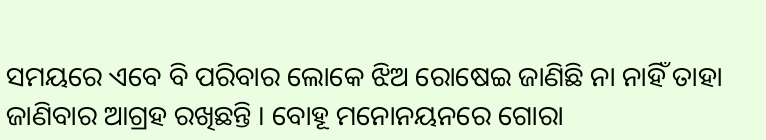ସମୟରେ ଏବେ ବି ପରିବାର ଲୋକେ ଝିଅ ରୋଷେଇ ଜାଣିଛି ନା ନାହିଁ ତାହା ଜାଣିବାର ଆଗ୍ରହ ରଖିଛନ୍ତି । ବୋହୂ ମନୋନୟନରେ ଗୋରା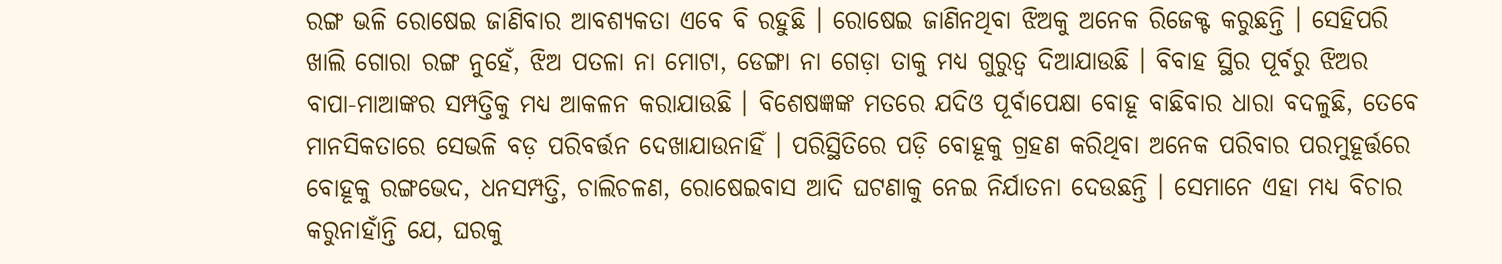ରଙ୍ଗ ଭଳି ରୋଷେଇ ଜାଣିବାର ଆବଶ୍ୟକତା ଏବେ ବି ରହୁଛି । ରୋଷେଇ ଜାଣିନଥିବା ଝିଅକୁ ଅନେକ ରିଜେକ୍ଟ କରୁଛନ୍ତି । ସେହିପରି ଖାଲି ଗୋରା ରଙ୍ଗ ନୁହେଁ, ଝିଅ ପତଳା ନା ମୋଟା, ଡେଙ୍ଗା ନା ଗେଡ଼ା ତାକୁ ମଧ୍ୟ ଗୁରୁତ୍ୱ ଦିଆଯାଉଛି । ବିବାହ ସ୍ଥିର ପୂର୍ବରୁ ଝିଅର ବାପା-ମାଆଙ୍କର ସମ୍ପତ୍ତିକୁ ମଧ୍ୟ ଆକଳନ କରାଯାଉଛି । ବିଶେଷଜ୍ଞଙ୍କ ମତରେ ଯଦିଓ ପୂର୍ବାପେକ୍ଷା ବୋହୂ ବାଛିବାର ଧାରା ବଦଳୁଛି, ତେବେ ମାନସିକତାରେ ସେଭଳି ବଡ଼ ପରିବର୍ତ୍ତନ ଦେଖାଯାଉନାହିଁ । ପରିସ୍ଥିତିରେ ପଡ଼ି ବୋହୂକୁ ଗ୍ରହଣ କରିଥିବା ଅନେକ ପରିବାର ପରମୁହୂର୍ତ୍ତରେ ବୋହୂକୁ ରଙ୍ଗଭେଦ, ଧନସମ୍ପତ୍ତି, ଚାଲିଚଳଣ, ରୋଷେଇବାସ ଆଦି ଘଟଣାକୁ ନେଇ ନିର୍ଯାତନା ଦେଉଛନ୍ତି । ସେମାନେ ଏହା ମଧ୍ୟ ବିଚାର କରୁନାହାଁନ୍ତି ଯେ, ଘରକୁ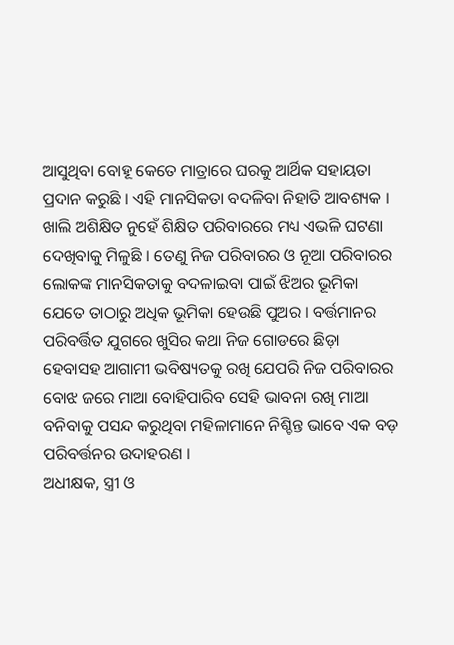ଆସୁଥିବା ବୋହୂ କେତେ ମାତ୍ରାରେ ଘରକୁ ଆର୍ଥିକ ସହାୟତା ପ୍ରଦାନ କରୁଛି । ଏହି ମାନସିକତା ବଦଳିବା ନିହାତି ଆବଶ୍ୟକ । ଖାଲି ଅଶିକ୍ଷିତ ନୁହେଁ ଶିକ୍ଷିତ ପରିବାରରେ ମଧ୍ୟ ଏଭଳି ଘଟଣା ଦେଖିବାକୁ ମିଳୁଛି । ତେଣୁ ନିଜ ପରିବାରର ଓ ନୂଆ ପରିବାରର ଲୋକଙ୍କ ମାନସିକତାକୁ ବଦଳାଇବା ପାଇଁ ଝିଅର ଭୂମିକା ଯେତେ ତାଠାରୁ ଅଧିକ ଭୂମିକା ହେଉଛି ପୁଅର । ବର୍ତ୍ତମାନର ପରିବର୍ତ୍ତିତ ଯୁଗରେ ଖୁସିର କଥା ନିଜ ଗୋଡରେ ଛିଡ଼ା ହେବାସହ ଆଗାମୀ ଭବିଷ୍ୟତକୁ ରଖି ଯେପରି ନିଜ ପରିବାରର ବୋଝ ଜରେ ମାଆ ବୋହିପାରିବ ସେହି ଭାବନା ରଖି ମାଆ ବନିବାକୁ ପସନ୍ଦ କରୁଥିବା ମହିଳାମାନେ ନିଶ୍ଚିନ୍ତ ଭାବେ ଏକ ବଡ଼ ପରିବର୍ତ୍ତନର ଉଦାହରଣ ।
ଅଧୀକ୍ଷକ, ସ୍ତ୍ରୀ ଓ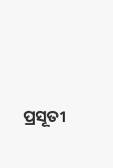ପ୍ରସୂତୀ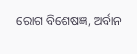ରୋଗ ବିଶେଷଜ୍ଞ, ଅର୍ବାନ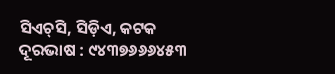ସିଏଚ୍‌ସି, ସିଡ଼ିଏ, କଟକ
ଦୂରଭାଷ : ୯୪୩୭୬୬୬୪୫୩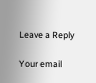Leave a Reply

Your email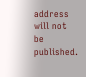address will not be published.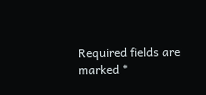Required fields are marked *